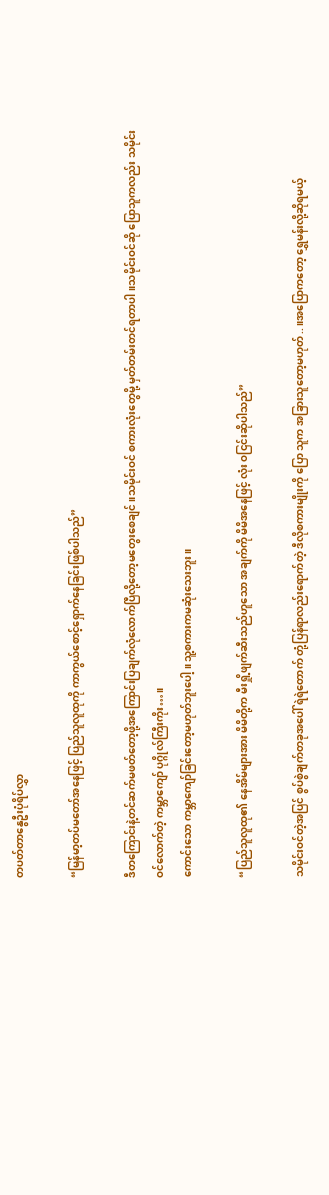တပတ်တာနွေဦးပုံရိပ်လွှာ

“မြန်မာ့တပ်မတော်အနေဖြင့် ပြည်သူလူထုကို ကာကွယ်စောင့်ရှောက်နေခြင်းဖြစ်ပါသည်”

ဒီတကြောင်းနဲ့တင်ဆက်မဖတ်တော့ဖို့အကြောင်းပြချက်လုံလောက်ပြီလို့တော့မတွေးစေချင်။သမိုင်းဝင် စကားလုံးတွေမို့ မှတ်တမ်းတင်ရတာပါ။သမိုင်းဝင်ဆို ပြောသူကလည်း သမိုင်းဝင်လောက်တဲ့ ကမ္ဘာကျော် ပုဂ္ဂိုလ်ကြီးကိုး…။
ကောင်းသော ကမ္ဘာကျော်ခြင်းတော့မဟုတ်ဘူးပေါ့။သူ့စကားကမဆုံးသေးဘူး။

“ပြည်သူလူထု၏ နေအိမ်များအား မိမိတို့က မီးရှို့ဖျက်ဆီးသည်ဟူသော အချက်ကို မိမိအနေဖြင့် လုံး ဝငြင်းဆိုပါသည်”

သမိုင်းဝင်တဲ့အပြင် စွပ်စွဲချက်တခုအပေါ် ရဲရဲတောက် တုံ့ပြန်ရာလည်းရောက်တဲ့ ဒီလိုစကားမျိုးကို ပြော သူက အခြားသူတော့မဟုတ်..။အပြောကတော့ ရွှေမန်းလို့ဆိုရမယ့်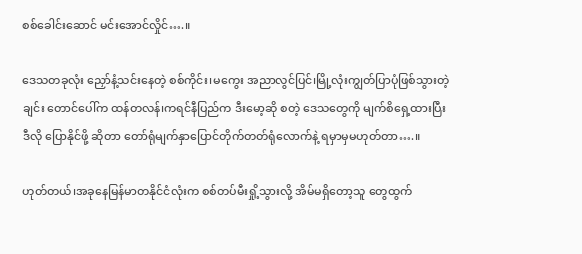စစ်ခေါင်းဆောင် မင်းအောင်လှိုင်….။

ဒေသတခုလုံး ညှော်နံ့သင်းနေတဲ့ စစ်ကိုင်း၊မကွေး အညာလွင်ပြင်၊မြို့လုံးကျွတ်ပြာပုံဖြစ်သွားတဲ့ ချင်း တောင်ပေါ်က ထန်တလန်၊ကရင်နီပြည်က ဒီးမော့ဆို စတဲ့ ဒေသတွေကို မျက်စိရှေ့ထားပြီး ဒီလို ပြောနိုင်ဖို့ ဆိုတာ တော်ရုံမျက်နှာပြောင်တိုက်တတ်ရုံလောက်နဲ့ ရမှာမှမဟုတ်တာ….။

ဟုတ်တယ်၊အခုနေမြန်မာတနိုင်ငံလုံးက စစ်တပ်မီးရှို့သွားလို့ အိမ်မရှိတော့သူ တွေထွက်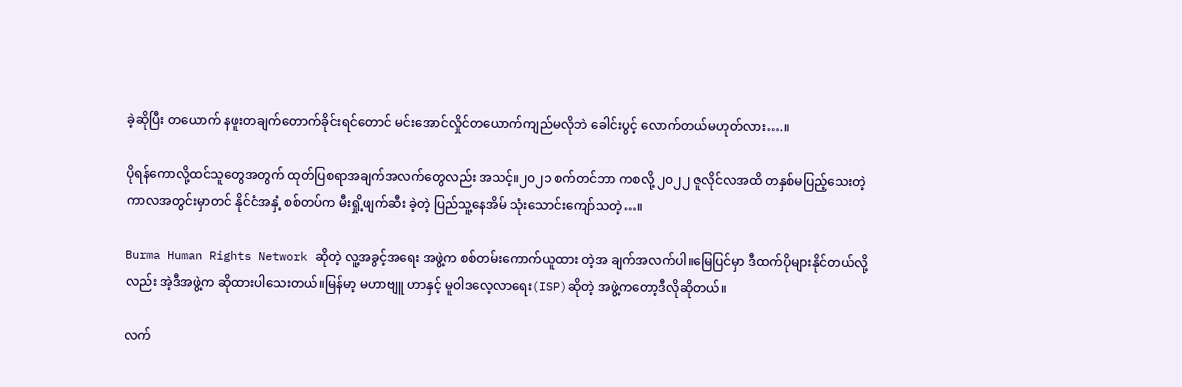ခဲ့ဆိုပြီး တယောက် နဖူးတချက်တောက်ခိုင်းရင်တောင် မင်းအောင်လှိုင်တယောက်ကျည်မလိုဘဲ ခေါင်းပွင့် လောက်တယ်မဟုတ်လား….။

ပိုရန်ကောလို့ထင်သူတွေအတွက် ထုတ်ပြစရာအချက်အလက်တွေလည်း အသင့်။၂၀၂၁ စက်တင်ဘာ ကစလို့ ၂၀၂၂ ဇူလိုင်လအထိ တနှစ်မပြည့်သေးတဲ့ကာလအတွင်းမှာတင် နိုင်ငံအနှံ့ စစ်တပ်က မီးရှို့ဖျက်ဆီး ခဲ့တဲ့ ပြည်သူ့နေအိမ် သုံးသောင်းကျော်သတဲ့…။

Burma Human Rights Network ဆိုတဲ့ လူ့အခွင့်အရေး အဖွဲ့က စစ်တမ်းကောက်ယူထား တဲ့အ ချက်အလက်ပါ။မြေပြင်မှာ ဒီထက်ပိုများနိုင်တယ်လို့လည်း အဲ့ဒီအဖွဲ့က ဆိုထားပါသေးတယ်။မြန်မာ့ မဟာဗျူ ဟာနှင့် မူဝါဒလေ့လာရေး(ISP)ဆိုတဲ့ အဖွဲ့ကတော့ဒီလိုဆိုတယ်။

လက်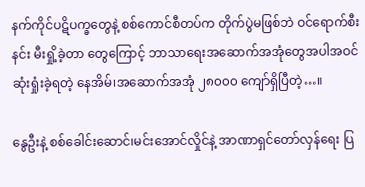နက်ကိုင်ပဋိပက္ခတွေနဲ့ စစ်ကောင်စီတပ်က တိုက်ပွဲမဖြစ်ဘဲ ဝင်ရောက်စီးနင်း မီးရှို့ခဲ့တာ တွေကြောင့် ဘာသာရေးအဆောက်အအုံတွေအပါအဝင် ဆုံးရှုံးခဲ့ရတဲ့ နေအိမ်၊အဆောက်အအုံ ၂၈၀၀၀ ကျော်ရှိပြီတဲ့…။

နွေဦးနဲ့ စစ်ခေါင်းဆောင်၊မင်းအောင်လှိုင်နဲ့ အာဏာရှင်တော်လှန်ရေး ပြ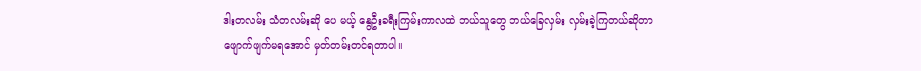ဒါးတလမ်း သံတလမ်းဆို ပေ မယ့် နွေဦးခရီးကြမ်းကာလထဲ ဘယ်သူတွေ ဘယ်ခြေလှမ်း လှမ်းခဲ့ကြတယ်ဆိုတာ ဖျောက်ဖျက်မရအောင် မှတ်တမ်းတင်ရတာပါ။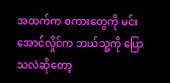အထက်က စကားတွေကို မင်းအောင်လှိုင်က ဘယ်သူ့ကို ပြောသလဲဆိုတော့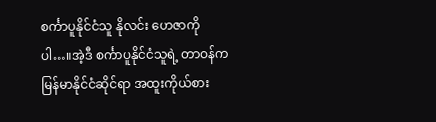စင်္ကာပူနိုင်ငံသူ နိုလင်း ဟေဇာကိုပါ…။အဲ့ဒီ စင်္ကာပူနိုင်ငံသူရဲ့ တာဝန်က မြန်မာနိုင်ငံဆိုင်ရာ အထူးကိုယ်စား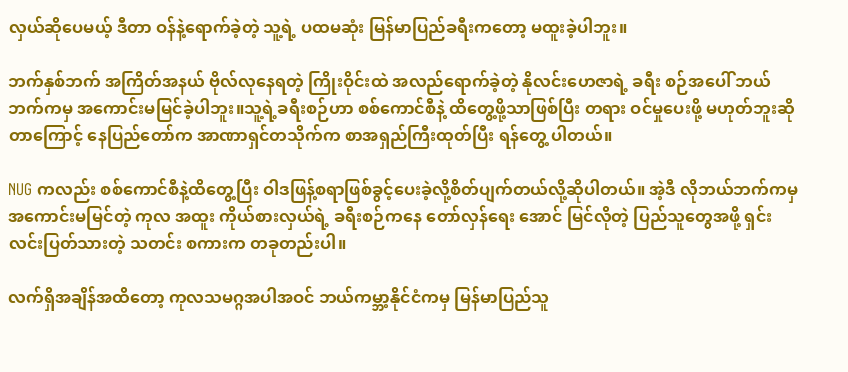လှယ်ဆိုပေမယ့် ဒီတာ ဝန်နဲ့ရောက်ခဲ့တဲ့ သူ့ရဲ့ ပထမဆုံး မြန်မာပြည်ခရီးကတော့ မထူးခဲ့ပါဘူး။

ဘက်နှစ်ဘက် အကြိတ်အနယ် ဗိုလ်လုနေရတဲ့ ကြိုးဝိုင်းထဲ အလည်ရောက်ခဲ့တဲ့ နိုလင်းဟေဇာရဲ့ ခရီး စဉ်အပေါ် ဘယ်ဘက်ကမှ အကောင်းမမြင်ခဲ့ပါဘူး။သူ့ရဲ့ခရီးစဉ်ဟာ စစ်ကောင်စီနဲ့ ထိတွေ့ဖို့သာဖြစ်ပြီး တရား ဝင်မှုပေးဖို့ မဟုတ်ဘူးဆိုတာကြောင့် နေပြည်တော်က အာဏာရှင်တသိုက်က စာအရှည်ကြီးထုတ်ပြီး ရန်တွေ့ ပါတယ်။

NUG ကလည်း စစ်ကောင်စီနဲ့ထိတွေ့ပြီး ဝါဒဖြန့်စရာဖြစ်ခွင့်ပေးခဲ့လို့စိတ်ပျက်တယ်လို့ဆိုပါတယ်။ အဲ့ဒီ လိုဘယ်ဘက်ကမှ အကောင်းမမြင်တဲ့ ကုလ အထူး ကိုယ်စားလှယ်ရဲ့ ခရီးစဉ်ကနေ တော်လှန်ရေး အောင် မြင်လိုတဲ့ ပြည်သူတွေအဖို့ ရှင်းလင်းပြတ်သားတဲ့ သတင်း စကားက တခုတည်းပါ။

လက်ရှိအချိန်အထိတော့ ကုလသမဂ္ဂအပါအဝင် ဘယ်ကမ္ဘာ့နိုင်ငံကမှ မြန်မာပြည်သူ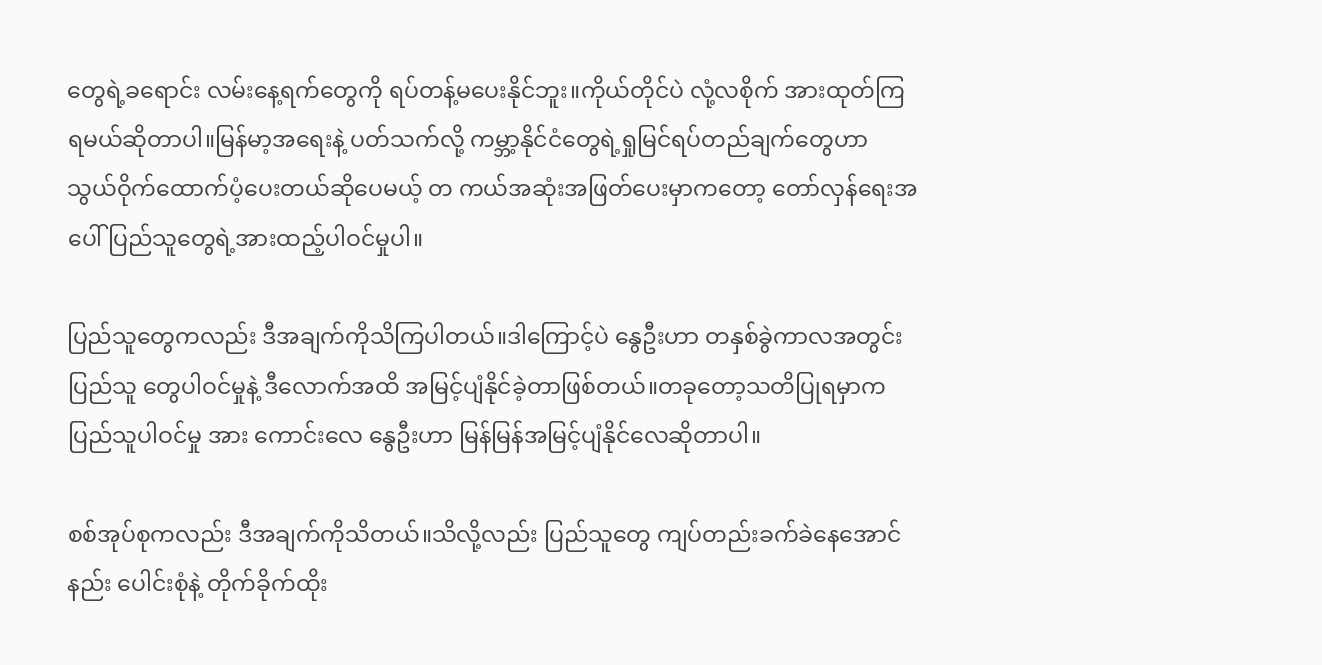တွေရဲ့ခရောင်း လမ်းနေ့ရက်တွေကို ရပ်တန့်မပေးနိုင်ဘူး။ကိုယ်တိုင်ပဲ လုံ့လစိုက် အားထုတ်ကြရမယ်ဆိုတာပါ။မြန်မာ့အရေးနဲ့ ပတ်သက်လို့ ကမ္ဘာ့နိုင်ငံတွေရဲ့ရှုမြင်ရပ်တည်ချက်တွေဟာ သွယ်ဝိုက်ထောက်ပံ့ပေးတယ်ဆိုပေမယ့် တ ကယ်အဆုံးအဖြတ်ပေးမှာကတော့ တော်လှန်ရေးအပေါ် ပြည်သူတွေရဲ့အားထည့်ပါဝင်မှုပါ။

ပြည်သူတွေကလည်း ဒီအချက်ကိုသိကြပါတယ်။ဒါကြောင့်ပဲ နွေဦးဟာ တနှစ်ခွဲကာလအတွင်း ပြည်သူ တွေပါဝင်မှုနဲ့ ဒီလောက်အထိ အမြင့်ပျံနိုင်ခဲ့တာဖြစ်တယ်။တခုတော့သတိပြုရမှာကပြည်သူပါဝင်မှု အား ကောင်းလေ နွေဦးဟာ မြန်မြန်အမြင့်ပျံနိုင်လေဆိုတာပါ။

စစ်အုပ်စုကလည်း ဒီအချက်ကိုသိတယ်။သိလို့လည်း ပြည်သူတွေ ကျပ်တည်းခက်ခဲနေအောင် နည်း ပေါင်းစုံနဲ့ တိုက်ခိုက်ထိုး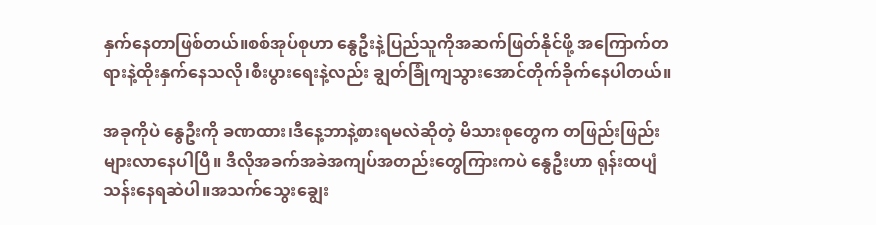နှက်နေတာဖြစ်တယ်။စစ်အုပ်စုဟာ နွေဦးနဲ့ပြည်သူကိုအဆက်ဖြတ်နိုင်ဖို့ အကြောက်တ ရားနဲ့ထိုးနှက်နေသလို၊စီးပွားရေးနဲ့လည်း ချွတ်ခြုံကျသွားအောင်တိုက်ခိုက်နေပါတယ်။

အခုကိုပဲ နွေဦးကို ခဏထား၊ဒီနေ့ဘာနဲ့စားရမလဲဆိုတဲ့ မိသားစုတွေက တဖြည်းဖြည်း များလာနေပါပြီ။ ဒီလိုအခက်အခဲအကျပ်အတည်းတွေကြားကပဲ နွေဦးဟာ ရုန်းထပျံသန်းနေရဆဲပါ။အသက်သွေးချွေး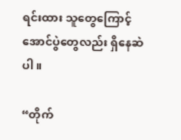ရင်းထား သူတွေကြောင့် အောင်ပွဲတွေလည်း ရှိနေဆဲပါ။

“တိုက်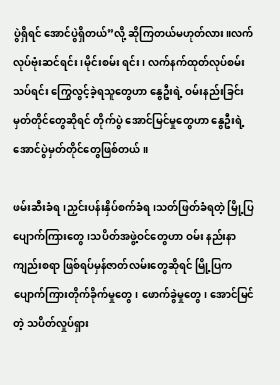ပွဲရှိရင် အောင်ပွဲရှိတယ်”လို့ ဆိုကြတယ်မဟုတ်လား။လက်လုပ်ဗုံးဆင်ရင်း၊မိုင်းစမ်း ရင်း၊ လက်နက်ထုတ်လုပ်စမ်းသပ်ရင်း ကြွေလွင့်ခဲ့ရသူတွေဟာ နွေဦးရဲ့ ဝမ်းနည်းခြင်းမှတ်တိုင်တွေဆိုရင် တိုက်ပွဲ အောင်မြင်မှုတွေဟာ နွေဦးရဲ့ အောင်ပွဲမှတ်တိုင်တွေဖြစ်တယ်။

ဖမ်းဆီးခံရ၊ညှင်းပန်းနှိပ်စက်ခံရ၊သတ်ဖြတ်ခံရတဲ့ မြို့ပြပျောက်ကြားတွေ၊သပိတ်အဖွဲ့ဝင်တွေဟာ ဝမ်း နည်းနာကျည်းစရာ ဖြစ်ရပ်မှန်ဇာတ်လမ်းတွေဆိုရင် မြို့ပြကပျောက်ကြားတိုက်ခိုက်မှုတွေ၊ ဖောက်ခွဲမှုတွေ၊ အောင်မြင်တဲ့ သပိတ်လှုပ်ရှား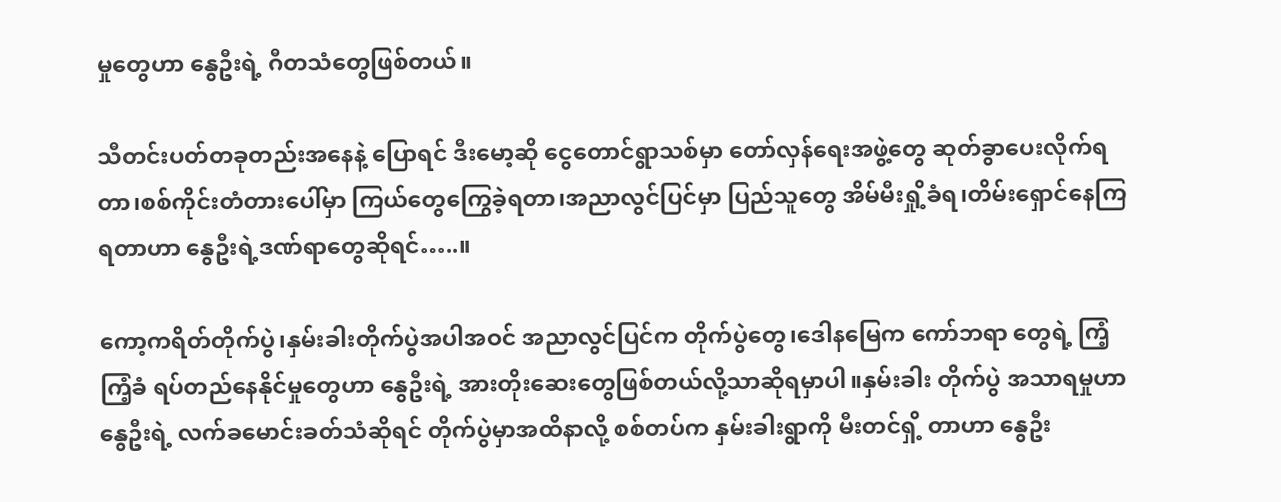မှုတွေဟာ နွေဦးရဲ့ ဂီတသံတွေဖြစ်တယ်။

သီတင်းပတ်တခုတည်းအနေနဲ့ ပြောရင် ဒီးမော့ဆို ငွေတောင်ရွာသစ်မှာ တော်လှန်ရေးအဖွဲ့တွေ ဆုတ်ခွာပေးလိုက်ရတာ၊စစ်ကိုင်းတံတားပေါ်မှာ ကြယ်တွေကြွေခဲ့ရတာ၊အညာလွင်ပြင်မှာ ပြည်သူတွေ အိမ်မီးရှို့ခံရ၊တိမ်းရှောင်နေကြရတာဟာ နွေဦးရဲ့ဒဏ်ရာတွေဆိုရင်…..။

ကော့ကရိတ်တိုက်ပွဲ၊နှမ်းခါးတိုက်ပွဲအပါအဝင် အညာလွင်ပြင်က တိုက်ပွဲတွေ၊ဒေါနမြေက ကော်ဘရာ တွေရဲ့ ကြံ့ကြံ့ခံ ရပ်တည်နေနိုင်မှုတွေဟာ နွေဦးရဲ့ အားတိုးဆေးတွေဖြစ်တယ်လို့သာဆိုရမှာပါ။နှမ်းခါး တိုက်ပွဲ အသာရမှုဟာ နွေဦးရဲ့ လက်ခမောင်းခတ်သံဆိုရင် တိုက်ပွဲမှာအထိနာလို့ စစ်တပ်က နှမ်းခါးရွာကို မီးတင်ရှိ့ တာဟာ နွေဦး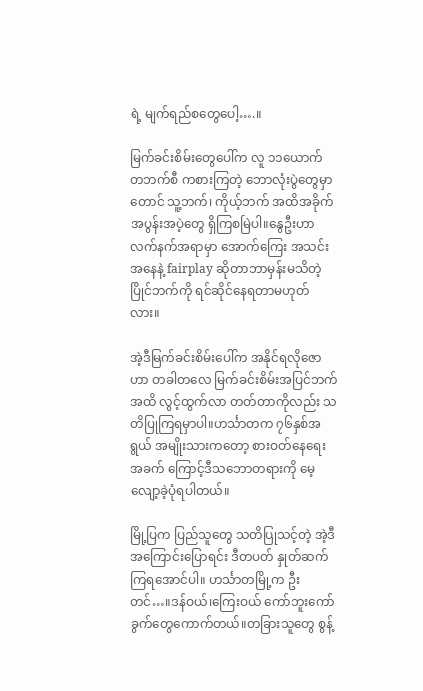ရဲ့ မျက်ရည်စတွေပေါ့….။

မြက်ခင်းစိမ်းတွေပေါ်က လူ ၁၁ယောက် တဘက်စီ ကစားကြတဲ့ ဘောလုံးပွဲတွေမှာတောင် သူ့ဘက်၊ ကိုယ့်ဘက် အထိအခိုက် အပွန်းအပဲ့တွေ ရှိကြစမြဲပါ။နွေဦးဟာ လက်နက်အရာမှာ အောက်ကြေး အသင်း အနေနဲ့ fairplay ဆိုတာဘာမှန်းမသိတဲ့ ပြိုင်ဘက်ကို ရင်ဆိုင်နေရတာမဟုတ်လား။

အဲ့ဒီမြက်ခင်းစိမ်းပေါ်က အနိုင်ရလိုဇောဟာ တခါတလေ မြက်ခင်းစိမ်းအပြင်ဘက်အထိ လွင့်ထွက်လာ တတ်တာကိုလည်း သတိပြုကြရမှာပါ။ဟင်္သာတက ၇၆နှစ်အရွယ် အမျိုးသားကတော့ စားဝတ်နေရေး အခက် ကြောင့်ဒီသဘောတရားကို မေ့လျော့ခဲ့ပုံရပါတယ်။

မြို့ပြက ပြည်သူတွေ သတိပြုသင့်တဲ့ အဲ့ဒီအကြောင်းပြောရင်း ဒီတပတ် နှုတ်ဆက်ကြရအောင်ပါ။ ဟင်္သာတမြို့က ဦးတင်…။ဒန်ဝယ်၊ကြေးဝယ် ကော်ဘူးကော်ခွက်တွေကောက်တယ်။တခြားသူတွေ စွန့်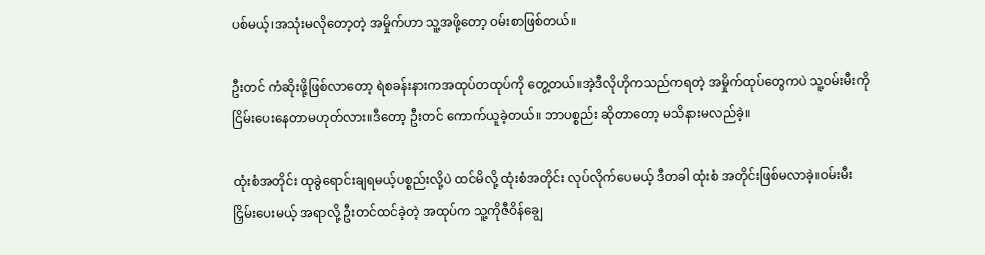ပစ်မယ့်၊အသုံးမလိုတော့တဲ့ အမှိုက်ဟာ သူ့အဖို့တော့ ဝမ်းစာဖြစ်တယ်။

ဦးတင် ကံဆိုးဖို့ဖြစ်လာတော့ ရဲစခန်းနားကအထုပ်တထုပ်ကို တွေ့တယ်။အဲ့ဒီလိုဟိုကသည်ကရတဲ့ အမှိုက်ထုပ်တွေကပဲ သူ့ဝမ်းမီးကိုငြိမ်းပေးနေတာမဟုတ်လား။ဒီတော့ ဦးတင် ကောက်ယူခဲ့တယ်။ ဘာပစ္စည်း ဆိုတာတော့ မသိနားမလည်ခဲ့။

ထုံးစံအတိုင်း ထုခွဲရောင်းချရမယ့်ပစ္စည်းလို့ပဲ ထင်မိလို့ ထုံးစံအတိုင်း လုပ်လိုက်ပေမယ့် ဒီတခါ ထုံးစံ အတိုင်းဖြစ်မလာခဲ့။ဝမ်းမီးငြှိမ်းပေးမယ့် အရာလို့ ဦးတင်ထင်ခဲ့တဲ့ အထုပ်က သူ့ကိုဇီဝိန်ချွေ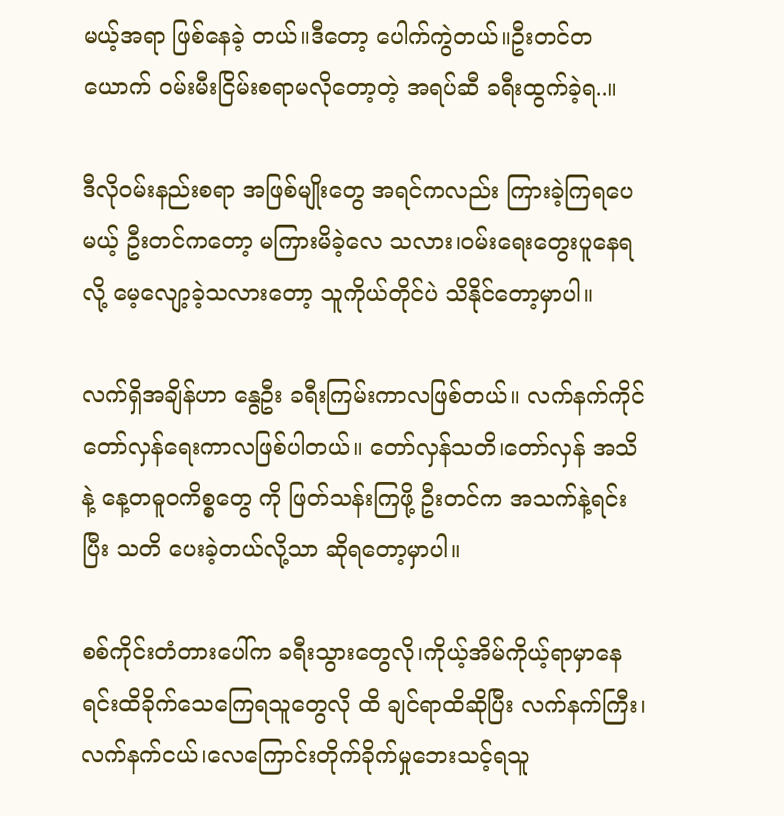မယ့်အရာ ဖြစ်နေခဲ့ တယ်။ဒီတော့ ပေါက်ကွဲတယ်။ဦးတင်တယောက် ဝမ်းမီးငြိမ်းစရာမလိုတော့တဲ့ အရပ်ဆီ ခရီးထွက်ခဲ့ရ..။

ဒီလိုဝမ်းနည်းစရာ အဖြစ်မျိုးတွေ အရင်ကလည်း ကြားခဲ့ကြရပေမယ့် ဦးတင်ကတော့ မကြားမိခဲ့လေ သလား၊ဝမ်းရေးတွေးပူနေရလို့ မေ့လျော့ခဲ့သလားတော့ သူကိုယ်တိုင်ပဲ သိနိုင်တော့မှာပါ။

လက်ရှိအချိန်ဟာ နွေဦး ခရီးကြမ်းကာလဖြစ်တယ်။ လက်နက်ကိုင်တော်လှန်ရေးကာလဖြစ်ပါတယ်။ တော်လှန်သတိ၊တော်လှန် အသိနဲ့ နေ့တဓူဝကိစ္စတွေ ကို ဖြတ်သန်းကြဖို့ ဦးတင်က အသက်နဲ့ရင်းပြီး သတိ ပေးခဲ့တယ်လို့သာ ဆိုရတော့မှာပါ။

စစ်ကိုင်းတံတားပေါ်က ခရီးသွားတွေလို၊ကိုယ့်အိမ်ကိုယ့်ရာမှာနေရင်းထိခိုက်သေကြေရသူတွေလို ထိ ချင်ရာထိဆိုပြီး လက်နက်ကြီး၊လက်နက်ငယ်၊လေကြောင်းတိုက်ခိုက်မှုဘေးသင့်ရသူ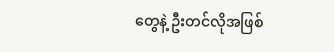တွေနဲ့ ဦးတင်လိုအဖြစ်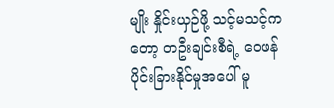မျိုး နှိုင်းယှဉ်ဖို့ သင့်မသင့်ကတော့ တဦးချင်းစီရဲ့ ဝေဖန်ပိုင်းခြားနိုင်မှုအပေါ် မူ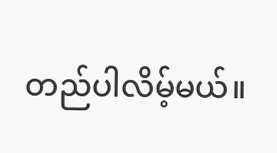တည်ပါလိမ့်မယ်။